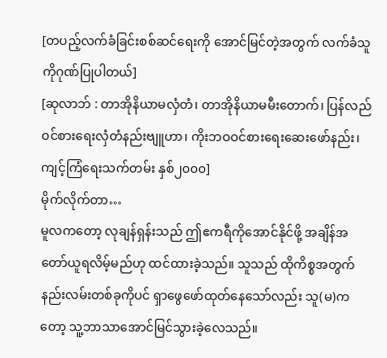[တပည့်လက်ခံခြင်းစစ်ဆင်ရေးကို အောင်မြင်တဲ့အတွက် လက်ခံသူကိုဂုဏ်ပြုပါတယ်]
[ဆုလာဘ် : တာအိုနိယာမလှံတံ၊ တာအိုနိယာမမီးတောက်၊ ပြန်လည်ဝင်စားရေးလှံတံနည်းဗျူဟာ၊ ကိုးဘဝဝင်စားရေးဆေးဖော်နည်း၊ ကျင့်ကြံရေးသက်တမ်း နှစ်၂၀၀၀]
မိုက်လိုက်တာ…
မူလကတော့ လုချန်ရှန်းသည် ဤဧကရီကိုအောင်နိုင်ဖို့ အချိန်အတော်ယူရလိမ့်မည်ဟု ထင်ထားခဲ့သည်။ သူသည် ထိုကိစ္စအတွက် နည်းလမ်းတစ်ခုကိုပင် ရှာဖွေဖော်ထုတ်နေသော်လည်း သူ(မ)ကတော့ သူ့ဘာသာအောင်မြင်သွားခဲ့လေသည်။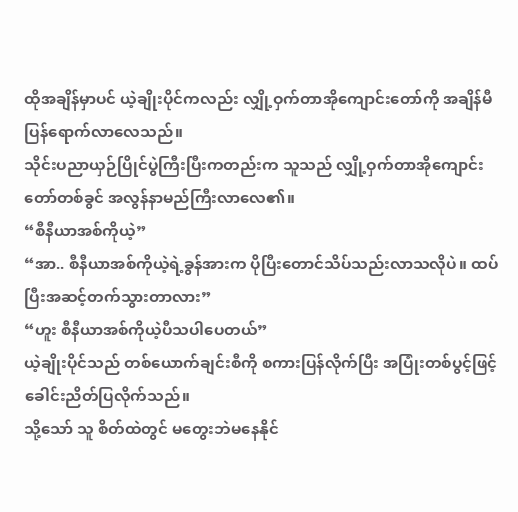ထိုအချိန်မှာပင် ယဲ့ချိုးပိုင်ကလည်း လျှို့ဝှက်တာအိုကျောင်းတော်ကို အချိန်မီပြန်ရောက်လာလေသည်။
သိုင်းပညာယှဉ်ပြိုင်ပွဲကြီးပြီးကတည်းက သူသည် လျှို့ဝှက်တာအိုကျောင်းတော်တစ်ခွင် အလွန်နာမည်ကြီးလာလေ၏။
“စီနီယာအစ်ကိုယဲ့”
“အာ.. စီနီယာအစ်ကိုယဲ့ရဲ့ခွန်အားက ပိုပြီးတောင်သိပ်သည်းလာသလိုပဲ။ ထပ်ပြီးအဆင့်တက်သွားတာလား”
“ဟူး စီနီယာအစ်ကိုယဲ့ပီသပါပေတယ်”
ယဲ့ချိုးပိုင်သည် တစ်ယောက်ချင်းစီကို စကားပြန်လိုက်ပြီး အပြုံးတစ်ပွင့်ဖြင့် ခေါင်းညိတ်ပြလိုက်သည်။
သို့သော် သူ စိတ်ထဲတွင် မတွေးဘဲမနေနိုင်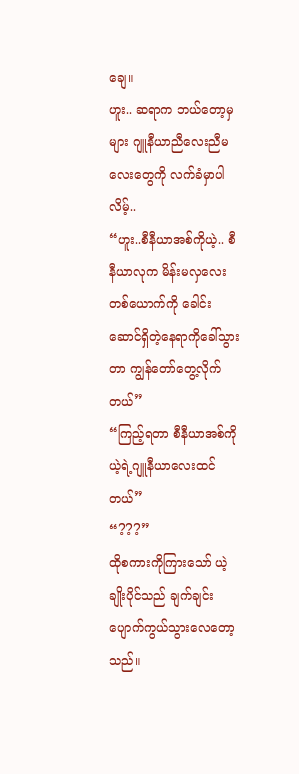ချေ။
ဟူး.. ဆရာက ဘယ်တော့မှများ ဂျူနီယာညီလေးညီမလေးတွေကို လက်ခံမှာပါလိမ့်..
“ဟူး..စီနီယာအစ်ကိုယဲ့.. စီနီယာလုက မိန်းမလှလေးတစ်ယောက်ကို ခေါင်းဆောင်ရှိတဲ့နေရာကိုခေါ်သွားတာ ကျွန်တော်တွေ့လိုက်တယ်”
“ကြည့်ရတာ စီနီယာအစ်ကိုယဲ့ရဲ့ဂျူနီယာလေးထင်တယ်”
“???”
ထိုစကားကိုကြားသော် ယဲ့ချိုးပိုင်သည် ချက်ချင်းပျောက်ကွယ်သွားလေတော့သည်။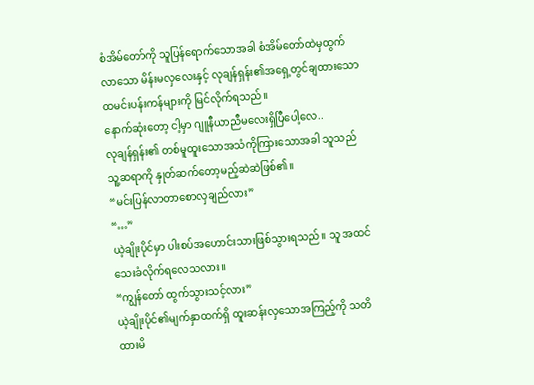စံအိမ်တော်ကို သူပြန်ရောက်သောအခါ စံအိမ်တော်ထဲမှထွက်လာသော မိန်းမလှလေးနှင့် လုချန်ရှန်း၏အရှေ့တွင်ချထားသော ထမင်းပန်းကန်များကို မြင်လိုက်ရသည်။
နောက်ဆုံးတော့ ငါ့မှာ ဂျူနီယာညီမလေးရှိပြီပေါ့လေ..
လုချန်ရှန်း၏ တစ်မူထူးသောအသံကိုကြားသောအခါ သူသည် သူ့ဆရာကို နှုတ်ဆက်တော့မည့်ဆဲဆဲဖြစ်၏။
“မင်းပြန်လာတာစောလှချည်လား”
“…”
ယဲ့ချိုးပိုင်မှာ ပါးစပ်အဟောင်းသားဖြစ်သွားရသည်။ သူ အထင်သေးခံလိုက်ရလေသလား။
“ကျွန်တော် ထွက်သွားသင့်လား”
ယဲ့ချိုးပိုင်၏မျက်နှာထက်ရှိ ထူးဆန်းလှသောအကြည့်ကို သတိထားမိ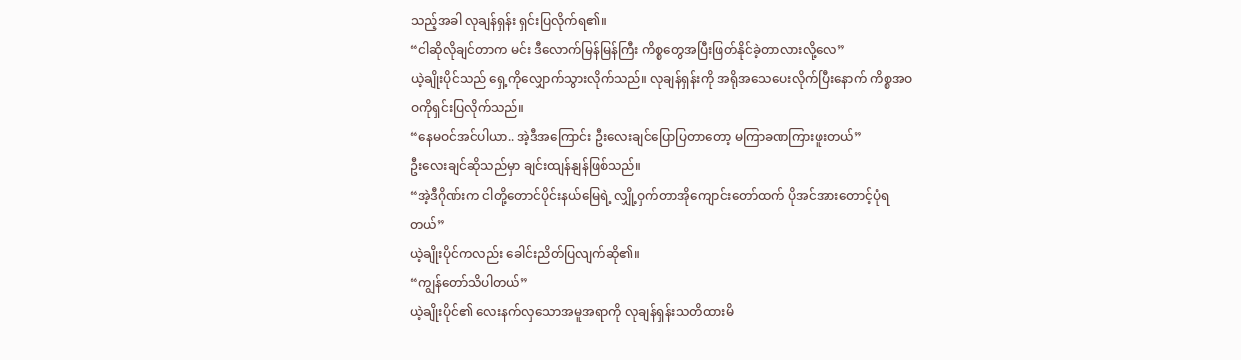သည့်အခါ လုချန်ရှန်း ရှင်းပြလိုက်ရ၏။
“ငါဆိုလိုချင်တာက မင်း ဒီလောက်မြန်မြန်ကြီး ကိစ္စတွေအပြီးဖြတ်နိုင်ခဲ့တာလားလို့လေ”
ယဲ့ချိုးပိုင်သည် ရှေ့ကိုလျှောက်သွားလိုက်သည်။ လုချန်ရှန်းကို အရိုအသေပေးလိုက်ပြီးနောက် ကိစ္စအဝဝကိုရှင်းပြလိုက်သည်။
“နေမဝင်အင်ပါယာ.. အဲ့ဒီအကြောင်း ဦးလေးချင်ပြောပြတာတော့ မကြာခဏကြားဖူးတယ်”
ဦးလေးချင်ဆိုသည်မှာ ချင်းထျန်နျန်ဖြစ်သည်။
“အဲ့ဒီဂိုဏ်းက ငါတို့တောင်ပိုင်းနယ်မြေရဲ့ လျှို့ဝှက်တာအိုကျောင်းတော်ထက် ပိုအင်အားတောင့်ပုံရတယ်”
ယဲ့ချိုးပိုင်ကလည်း ခေါင်းညိတ်ပြလျက်ဆို၏။
“ကျွန်တော်သိပါတယ်”
ယဲ့ချိုးပိုင်၏ လေးနက်လှသောအမူအရာကို လုချန်ရှန်းသတိထားမိ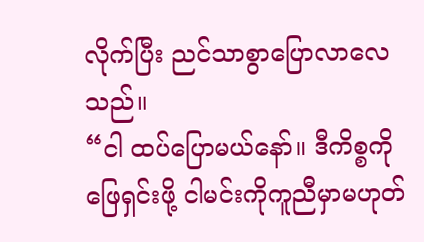လိုက်ပြီး ညင်သာစွာပြောလာလေသည်။
“ငါ ထပ်ပြောမယ်နော်။ ဒီကိစ္စကိုဖြေရှင်းဖို့ ငါမင်းကိုကူညီမှာမဟုတ်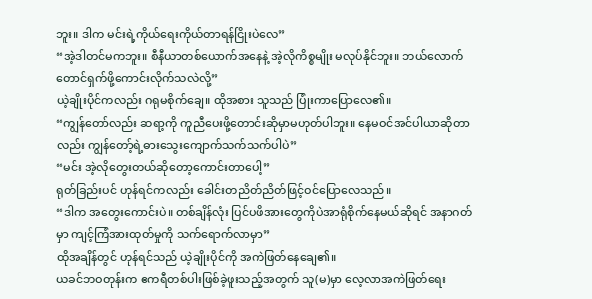ဘူး။ ဒါက မင်းရဲ့ကိုယ်ရေးကိုယ်တာရန်ငြိုးပဲလေ”
“အဲ့ဒါတင်မကဘူး။ စီနီယာတစ်ယောက်အနေနဲ့ အဲ့လိုကိစ္စမျိုး မလုပ်နိုင်ဘူး။ ဘယ်လောက်တောင်ရှက်ဖို့ကောင်းလိုက်သလဲလို့”
ယဲ့ချိုးပိုင်ကလည်း ဂရုမစိုက်ချေ။ ထိုအစား သူသည် ပြုံးကာပြောလေ၏။
“ကျွန်တော်လည်း ဆရာ့ကို ကူညီပေးဖို့တောင်းဆိုမှာမဟုတ်ပါဘူး။ နေမဝင်အင်ပါယာဆိုတာလည်း ကျွန်တော့်ရဲ့ဓားသွေးကျောက်သက်သက်ပါပဲ”
“မင်း အဲ့လိုတွေးတယ်ဆိုတော့ကောင်းတာပေါ့”
ရုတ်ခြည်းပင် ဟုန်ရင်ကလည်း ခေါင်းတညိတ်ညိတ်ဖြင့်ဝင်ပြောလေသည်။
“ဒါက အတွေးကောင်းပဲ။ တစ်ချိန်လုံး ပြင်ပဖိအားတွေကိုပဲအာရုံစိုက်နေမယ်ဆိုရင် အနာဂတ်မှာ ကျင့်ကြံအားထုတ်မှုကို သက်ရောက်လာမှာ”
ထိုအချိန်တွင် ဟုန်ရင်သည် ယဲ့ချိုးပိုင်ကို အကဲဖြတ်နေချေ၏။
ယခင်ဘဝတုန်းက ဧကရီတစ်ပါးဖြစ်ခဲ့ဖူးသည့်အတွက် သူ(မ)မှာ လေ့လာအကဲဖြတ်ရေး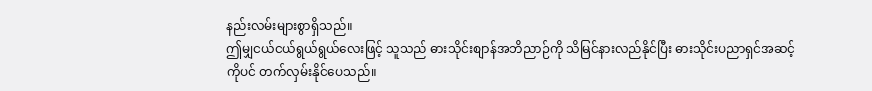နည်းလမ်းများစွာရှိသည်။
ဤမျှငယ်ငယ်ရွယ်ရွယ်လေးဖြင့် သူသည် ဓားသိုင်းစျာန်အဘိညာဉ်ကို သိမြင်နားလည်နိုင်ပြီး ဓားသိုင်းပညာရှင်အဆင့်ကိုပင် တက်လှမ်းနိုင်ပေသည်။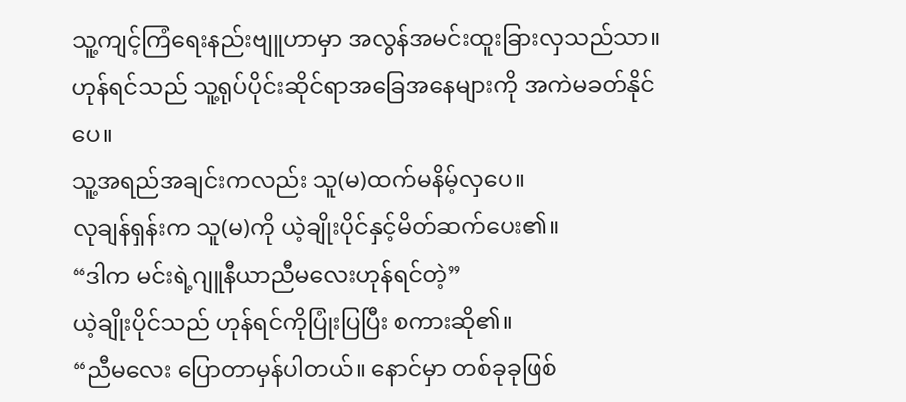သူ့ကျင့်ကြံရေးနည်းဗျူဟာမှာ အလွန်အမင်းထူးခြားလှသည်သာ။
ဟုန်ရင်သည် သူ့ရုပ်ပိုင်းဆိုင်ရာအခြေအနေများကို အကဲမခတ်နိုင်ပေ။
သူ့အရည်အချင်းကလည်း သူ(မ)ထက်မနိမ့်လှပေ။
လုချန်ရှန်းက သူ(မ)ကို ယဲ့ချိုးပိုင်နှင့်မိတ်ဆက်ပေး၏။
“ဒါက မင်းရဲ့ဂျူနီယာညီမလေးဟုန်ရင်တဲ့”
ယဲ့ချိုးပိုင်သည် ဟုန်ရင်ကိုပြုံးပြပြီး စကားဆို၏။
“ညီမလေး ပြောတာမှန်ပါတယ်။ နောင်မှာ တစ်ခုခုဖြစ်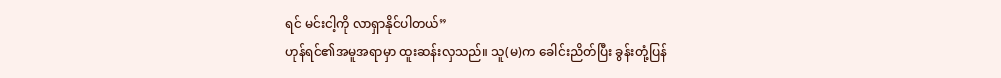ရင် မင်းငါ့ကို လာရှာနိုင်ပါတယ်”
ဟုန်ရင်၏အမူအရာမှာ ထူးဆန်းလှသည်။ သူ(မ)က ခေါင်းညိတ်ပြီး ခွန်းတုံ့ပြန်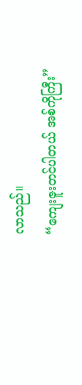လာသည်။
“ကျေးဇူးတင်ပါတယ် အစ်ကိုကြီး”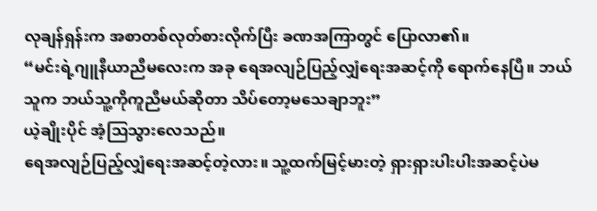လုချန်ရှန်းက အစာတစ်လုတ်စားလိုက်ပြီး ခဏအကြာတွင် ပြောလာ၏။
“မင်းရဲ့ဂျူနီယာညီမလေးက အခု ရေအလျဉ်ပြည့်လျှံရေးအဆင့်ကို ရောက်နေပြီ။ ဘယ်သူက ဘယ်သူ့ကိုကူညီမယ်ဆိုတာ သိပ်တော့မသေချာဘူး”
ယဲ့ချိုးပိုင် အံ့သြသွားလေသည်။
ရေအလျဉ်ပြည့်လျှံရေးအဆင့်တဲ့လား။ သူ့ထက်မြင့်မားတဲ့ ရှားရှားပါးပါးအဆင့်ပဲမ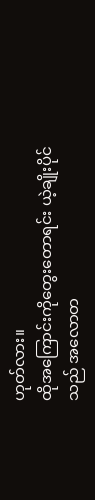ဟုတ်လား။
ထိုအကြောင်းကိုတွေးတောရင်း ယဲ့ချိုးပိုင်သည် အလောတ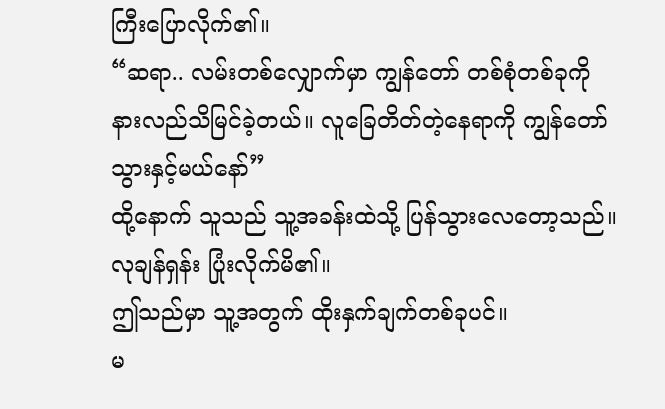ကြီးပြောလိုက်၏။
“ဆရာ.. လမ်းတစ်လျှောက်မှာ ကျွန်တော် တစ်စုံတစ်ခုကိုနားလည်သိမြင်ခဲ့တယ်။ လူခြေတိတ်တဲ့နေရာကို ကျွန်တော်သွားနှင့်မယ်နော်”
ထို့နောက် သူသည် သူ့အခန်းထဲသို့ ပြန်သွားလေတော့သည်။
လုချန်ရှန်း ပြုံးလိုက်မိ၏။
ဤသည်မှာ သူ့အတွက် ထိုးနှက်ချက်တစ်ခုပင်။
မ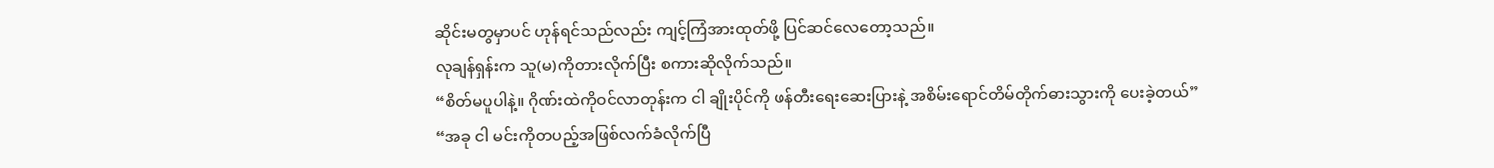ဆိုင်းမတွမှာပင် ဟုန်ရင်သည်လည်း ကျင့်ကြံအားထုတ်ဖို့ ပြင်ဆင်လေတော့သည်။
လုချန်ရှန်းက သူ(မ)ကိုတားလိုက်ပြီး စကားဆိုလိုက်သည်။
“စိတ်မပူပါနဲ့။ ဂိုဏ်းထဲကိုဝင်လာတုန်းက ငါ ချိုးပိုင်ကို ဖန်တီးရေးဆေးပြားနဲ့ အစိမ်းရောင်တိမ်တိုက်ဓားသွားကို ပေးခဲ့တယ်”
“အခု ငါ မင်းကိုတပည့်အဖြစ်လက်ခံလိုက်ပြီ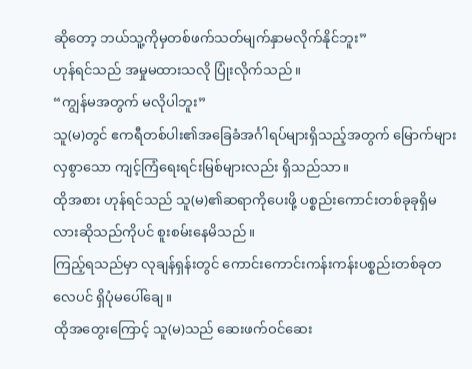ဆိုတော့ ဘယ်သူ့ကိုမှတစ်ဖက်သတ်မျက်နှာမလိုက်နိုင်ဘူး”
ဟုန်ရင်သည် အမှုမထားသလို ပြုံးလိုက်သည်။
“ကျွန်မအတွက် မလိုပါဘူး”
သူ(မ)တွင် ဧကရီတစ်ပါး၏အခြေခံအင်္ဂါရပ်များရှိသည့်အတွက် မြောက်များလှစွာသော ကျင့်ကြံရေးရင်းမြစ်များလည်း ရှိသည်သာ။
ထိုအစား ဟုန်ရင်သည် သူ(မ)၏ဆရာကိုပေးဖို့ ပစ္စည်းကောင်းတစ်ခုခုရှိမလားဆိုသည်ကိုပင် စူးစမ်းနေမိသည်။
ကြည့်ရသည်မှာ လုချန်ရှန်းတွင် ကောင်းကောင်းကန်းကန်းပစ္စည်းတစ်ခုတလေပင် ရှိပုံမပေါ်ချေ။
ထိုအတွေးကြောင့် သူ(မ)သည် ဆေးဖက်ဝင်ဆေး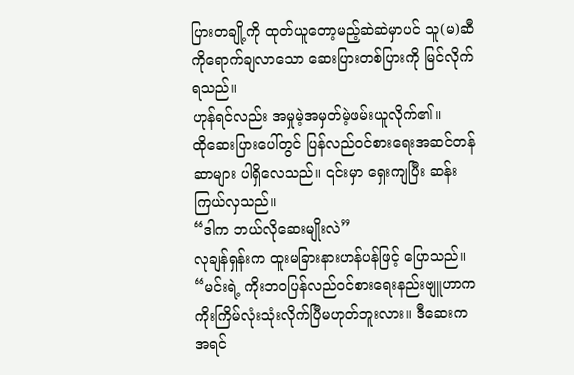ပြားတချို့ကို ထုတ်ယူတော့မည့်ဆဲဆဲမှာပင် သူ(မ)ဆီကိုရောက်ချလာသော ဆေးပြားတစ်ပြားကို မြင်လိုက်ရသည်။
ဟုန်ရင်လည်း အမှုမဲ့အမှတ်မဲ့ဖမ်းယူလိုက်၏။
ထိုဆေးပြားပေါ်တွင် ပြန်လည်ဝင်စားရေးအဆင်တန်ဆာများ ပါရှိလေသည်။ ၎င်းမှာ ရှေးကျပြီး ဆန်းကြယ်လှသည်။
“ဒါက ဘယ်လိုဆေးမျိုးလဲ”
လုချန်ရှန်းက ထူးမခြားနားဟန်ပန်ဖြင့် ပြောသည်။
“မင်းရဲ့ ကိုးဘဝပြန်လည်ဝင်စားရေးနည်းဗျူဟာက ကိုးကြိမ်လုံးသုံးလိုက်ပြီမဟုတ်ဘူးလား။ ဒီဆေးက အရင်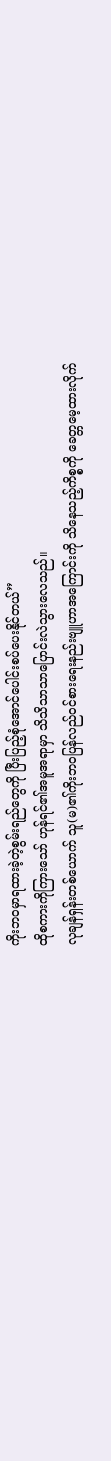ကိုးဘဝမှာရထားခဲ့တဲ့စွမ်းရည်တွေကို ပြီးပြည့်စုံအောင်ပေါင်းစပ်ပေးနိုင်တယ်”
ထိုစကားကိုကြားသော် ဟုန်ရင်၏အမူအရာမှာ သိသိသာသာပြောင်းလဲသွားလေသည်။
လုချန်ရှန်းတစ်ယောက် သူ(မ)၏ကိုးဘဝပြန်လည်ဝင်စားရေးနည်းဗျူဟာအကြောင်းကို သိနေသည့်ကိစ္စကို ခေတ္တမေ့ထားလိုက်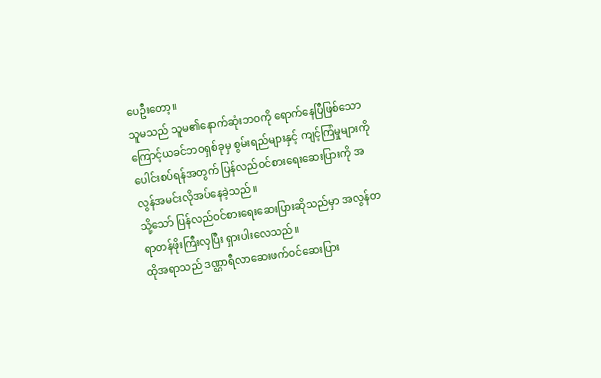ပေဦးတော့။
သူမသည် သူမ၏နောက်ဆုံးဘဝကို ရောက်နေပြီဖြစ်သောကြောင့်ယခင်ဘဝရှစ်ခုမှ စွမ်းရည်များနှင့် ကျင့်ကြံမှုများကို ပေါင်းစပ်ရန်အတွက် ပြန်လည်ဝင်စားရေးဆေးပြားကို အလွန်အမင်းလိုအပ်နေခဲ့သည်။
သို့သော် ပြန်လည်ဝင်စားရေးဆေးပြားဆိုသည်မှာ အလွန်တရာတန်ဖိုးကြီးလှပြီး ရှားပါးလေသည်။
ထိုအရာသည် ဒဏ္ဌာရီလာဆေးဖက်ဝင်ဆေးပြား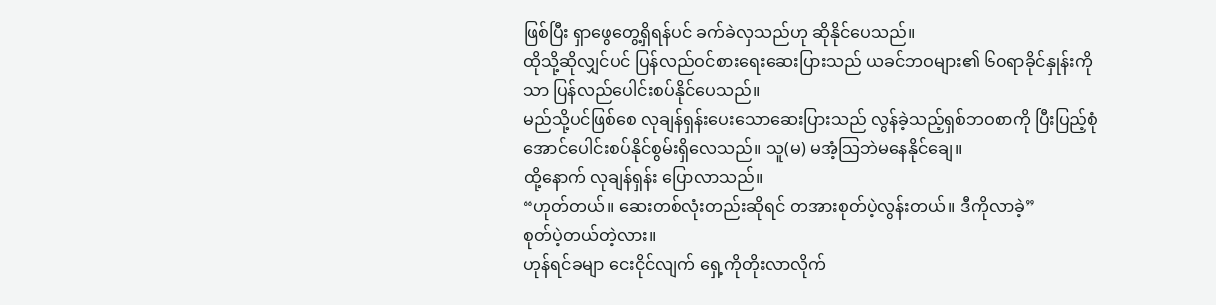ဖြစ်ပြီး ရှာဖွေတွေ့ရှိရန်ပင် ခက်ခဲလှသည်ဟု ဆိုနိုင်ပေသည်။
ထိုသို့ဆိုလျှင်ပင် ပြန်လည်ဝင်စားရေးဆေးပြားသည် ယခင်ဘဝများ၏ ၆၀ရာခိုင်နှုန်းကိုသာ ပြန်လည်ပေါင်းစပ်နိုင်ပေသည်။
မည်သို့ပင်ဖြစ်စေ လုချန်ရှန်းပေးသောဆေးပြားသည် လွန်ခဲ့သည့်ရှစ်ဘဝစာကို ပြီးပြည့်စုံအောင်ပေါင်းစပ်နိုင်စွမ်းရှိလေသည်။ သူ(မ) မအံ့သြဘဲမနေနိုင်ချေ။
ထို့နောက် လုချန်ရှန်း ပြောလာသည်။
“ဟုတ်တယ်။ ဆေးတစ်လုံးတည်းဆိုရင် တအားစုတ်ပဲ့လွန်းတယ်။ ဒီကိုလာခဲ့”
စုတ်ပဲ့တယ်တဲ့လား။
ဟုန်ရင်ခမျာ ငေးငိုင်လျက် ရှေ့ကိုတိုးလာလိုက်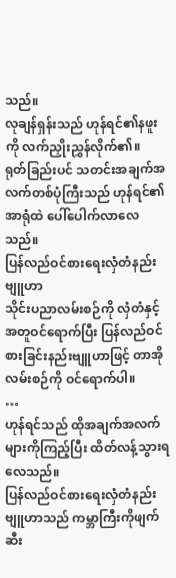သည်။
လုချန်ရှန်းသည် ဟုန်ရင်၏နဖူးကို လက်ညှိုးညွှန်လိုက်၏။
ရုတ်ခြည်းပင် သတင်းအချက်အလက်တစ်ပုံကြီးသည် ဟုန်ရင်၏အာရုံထဲ ပေါ်ပေါက်လာလေသည်။
ပြန်လည်ဝင်စားရေးလှံတံနည်းဗျူဟာ
သိုင်းပညာလမ်းစဉ်ကို လှံတံနှင့်အတူဝင်ရောက်ပြီး ပြန်လည်ဝင်စားခြင်းနည်းဗျူဟာဖြင့် တာအိုလမ်းစဉ်ကို ဝင်ရောက်ပါ။
…
ဟုန်ရင်သည် ထိုအချက်အလက်များကိုကြည့်ပြီး ထိတ်လန့်သွားရလေသည်။
ပြန်လည်ဝင်စားရေးလှံတံနည်းဗျူဟာသည် ကမ္ဘာကြီးကိုဖျက်ဆီး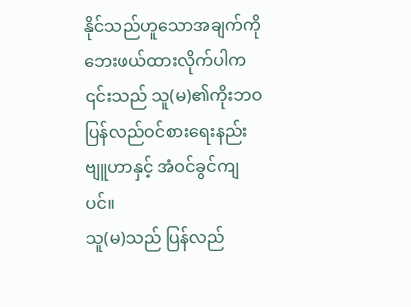နိုင်သည်ဟူသောအချက်ကို ဘေးဖယ်ထားလိုက်ပါက ၎င်းသည် သူ(မ)၏ကိုးဘဝပြန်လည်ဝင်စားရေးနည်းဗျူဟာနှင့် အံဝင်ခွင်ကျပင်။
သူ(မ)သည် ပြန်လည်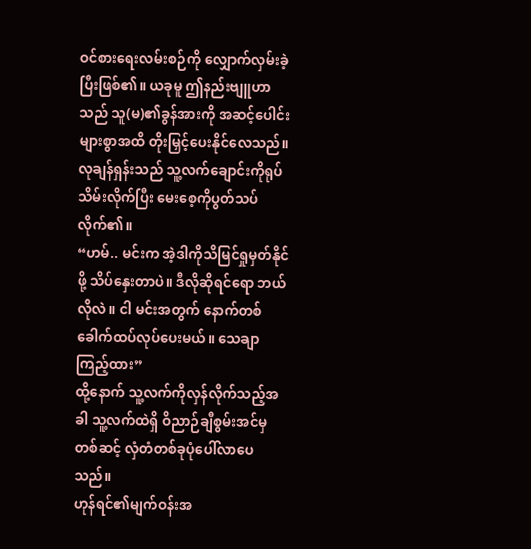ဝင်စားရေးလမ်းစဉ်ကို လျှောက်လှမ်းခဲ့ပြီးဖြစ်၏။ ယခုမူ ဤနည်းဗျူဟာသည် သူ(မ)၏ခွန်အားကို အဆင့်ပေါင်းများစွာအထိ တိုးမြှင့်ပေးနိုင်လေသည်။
လုချန်ရှန်းသည် သူ့လက်ချောင်းကိုရုပ်သိမ်းလိုက်ပြီး မေးစေ့ကိုပွတ်သပ်လိုက်၏။
“ဟမ်.. မင်းက အဲ့ဒါကိုသိမြင်ရှုမှတ်နိုင်ဖို့ သိပ်နှေးတာပဲ။ ဒီလိုဆိုရင်ရော ဘယ်လိုလဲ။ ငါ မင်းအတွက် နောက်တစ်ခေါက်ထပ်လုပ်ပေးမယ်။ သေချာကြည့်ထား”
ထို့နောက် သူ့လက်ကိုလှန်လိုက်သည့်အခါ သူ့လက်ထဲရှိ ဝိညာဉ်ချီစွမ်းအင်မှတစ်ဆင့် လှံတံတစ်ခုပုံပေါ်လာပေသည်။
ဟုန်ရင်၏မျက်ဝန်းအ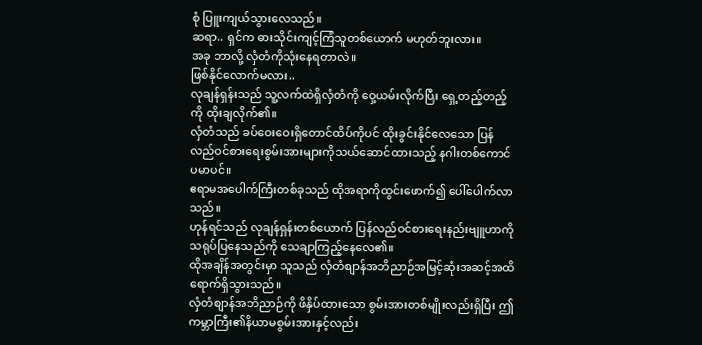စုံ ပြူးကျယ်သွားလေသည်။
ဆရာ.. ရှင်က ဓားသိုင်းကျင့်ကြံသူတစ်ယောက် မဟုတ်ဘူးလား။
အခု ဘာလို့ လှံတံကိုသုံးနေရတာလဲ။
ဖြစ်နိုင်လောက်မလား..
လုချန်ရှန်းသည် သူ့လက်ထဲရှိလှံတံကို ဝှေ့ယမ်းလိုက်ပြီး ရှေ့တည့်တည့်ကို ထိုးချလိုက်၏။
လှံတံသည် ခပ်ဝေးဝေးရှိတောင်ထိပ်ကိုပင် ထိုးခွင်းနိုင်လေသော ပြန်လည်ဝင်စားရေးစွမ်းအားများကိုသယ်ဆောင်ထားသည့် နဂါးတစ်ကောင်ပမာပင်။
ဧရာမအပေါက်ကြီးတစ်ခုသည် ထိုအရာကိုထွင်းဖောက်၍ ပေါ်ပေါက်လာသည်။
ဟုန်ရင်သည် လုချန်ရှန်းတစ်ယောက် ပြန်လည်ဝင်စားရေးနည်းဗျူဟာကို သရုပ်ပြနေသည်ကို သေချာကြည့်နေလေ၏။
ထိုအချိန်အတွင်းမှာ သူသည် လှံတံစျာန်အဘိညာဉ်အမြင့်ဆုံးအဆင့်အထိ ရောက်ရှိသွားသည်။
လှံတံစျာန်အဘိညာဉ်ကို ဖိနှိပ်ထားသော စွမ်းအားတစ်မျိုးလည်းရှိပြီး ဤကမ္ဘာကြီး၏နိယာမစွမ်းအားနှင့်လည်း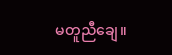မတူညီချေ။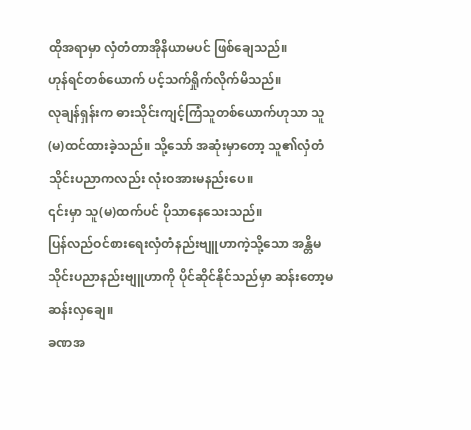ထိုအရာမှာ လှံတံတာအိုနိယာမပင် ဖြစ်ချေသည်။
ဟုန်ရင်တစ်ယောက် ပင့်သက်ရှိုက်လိုက်မိသည်။
လုချန်ရှန်းက ဓားသိုင်းကျင့်ကြံသူတစ်ယောက်ဟုသာ သူ(မ)ထင်ထားခဲ့သည်။ သို့သော် အဆုံးမှာတော့ သူ၏လှံတံသိုင်းပညာကလည်း လုံးဝအားမနည်းပေ။
၎င်းမှာ သူ(မ)ထက်ပင် ပိုသာနေသေးသည်။
ပြန်လည်ဝင်စားရေးလှံတံနည်းဗျူဟာကဲ့သို့သော အန္တိမသိုင်းပညာနည်းဗျူဟာကို ပိုင်ဆိုင်နိုင်သည်မှာ ဆန်းတော့မဆန်းလှချေ။
ခဏအ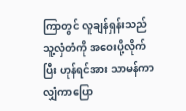ကြာတွင် လူချန်ရှန်းသည် သူ့လှံတံကို အဝေးပို့လိုက်ပြီး ဟုန်ရင်အား သာမန်ကာလျှံကာပြော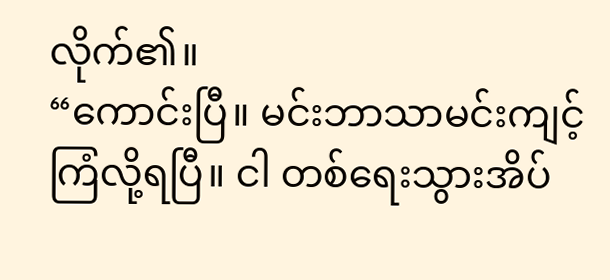လိုက်၏။
“ကောင်းပြီ။ မင်းဘာသာမင်းကျင့်ကြံလို့ရပြီ။ ငါ တစ်ရေးသွားအိပ်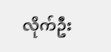လိုက်ဦး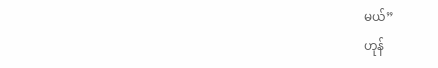မယ်”
ဟုန်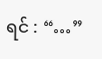ရင် : “…”